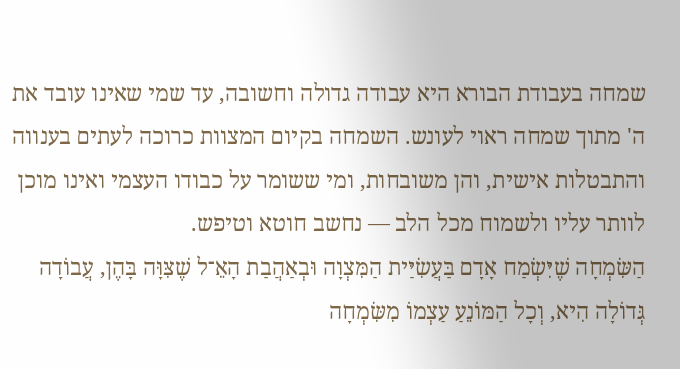שמחה בעבודת הבורא היא עבודה גדולה וחשובה, עד שמי שאינו עובד את ה' מתוך שמחה ראוי לעונש. השמחה בקיום המצוות כרוכה לעתים בענווה והתבטלות אישית, והן משובחות, ומי ששומר על כבודו העצמי ואינו מוכן לוותר עליו ולשמוח מכל הלב — נחשב חוטא וטיפש.
הַשִּׂמְחָה שֶׁיִּשְׂמַח אָדָם בַּעֲשִׂיַּית הַמִּצְוָה וּבְאַהֲבַת הָאֵ־ל שֶׁצִּוָּה בָּהֶן, עֲבוֹדָה גְּדוֹלָה הִיא, וְכָל הַמּוֹנֵעַ עַצְמוֹ מִשִּׂמְחָה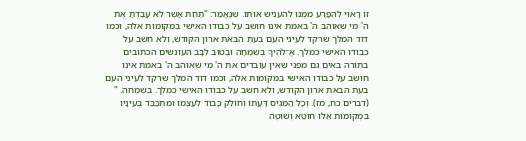זוֹ רָאוּי לְהִפָּרַע מִמֶּנּוּ להעניש אותו. שֶׁנֶּאֱמַר: "תַּחַת אֲשֶׁר לֹא עָבַדְתָּ אֶת ה' מי שאוהב ה' באמת אינו חושב על כבודו האישי במקומות אלה, וכמו דוד המלך שרקד לעיני העם בעת הבאת ארון הקודש, ולא חשב על כבודו האישי כמלך. אֱ־לֹהֶיךָ בְּשִׂמְחָה וּבְטוּב לֵבָב העונשים הכתובים בתורה באים גם מפני שאין עובדים את ה' מי שאוהב ה' באמת אינו חושב על כבודו האישי במקומות אלה, וכמו דוד המלך שרקד לעיני העם בעת הבאת ארון הקודש, ולא חשב על כבודו האישי כמלך. בשמחה. " (דברים כח, מז). וְכָל הַמֵּגִיס דַּעֲתוֹ וְחוֹלֵק כָּבוֹד לְעַצְמוֹ וּמִתְכַּבֵּד בְּעֵינָיו בִּמְקוֹמוֹת אֵלּוּ חוֹטֵא וְשׁוֹטֶה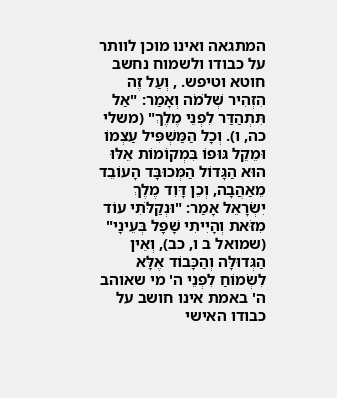המתגאה ואינו מוכן לוותר על כבודו ולשמוח נחשב חוטא וטיפש. , וְעַל זֶה הִזְהִיר שְׁלֹמֹה וְאָמַר: "אַל תִּתְהַדַּר לִפְנֵי מֶלֶךְ" (משלי כה, ו). וְכָל הַמַּשְׁפִּיל עַצְמוֹ וּמֵקֵל גּוּפוֹ בִּמְקוֹמוֹת אֵלּוּ הוּא הַגָּדוֹל הַמְּכוּבָּד הָעוֹבֵד מֵאַהֲבָה, וְכֵן דָּוִד מֶלֶךְ יִשְׂרָאֵל אָמַר: "וּנְקַלֹּתִי עוֹד מִזֹּאת וְהָיִיתִי שָׁפָל בְּעֵינָי" (שמואל ב ו, כב), וְאֵין הַגְּדוּלָּה וְהַכָּבוֹד אֶלָּא לִשְׂמוֹחַ לִפְנֵי ה' מי שאוהב ה' באמת אינו חושב על כבודו האישי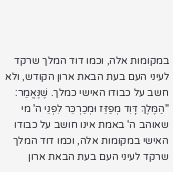במקומות אלה, וכמו דוד המלך שרקד לעיני העם בעת הבאת ארון הקודש, ולא חשב על כבודו האישי כמלך. שֶׁנֶּאֱמַר: "הַמֶּלֶךְ דָּוִד מְפַזֵּז וּמְכַרְכֵּר לִפְנֵי ה' מי שאוהב ה' באמת אינו חושב על כבודו האישי במקומות אלה, וכמו דוד המלך שרקד לעיני העם בעת הבאת ארון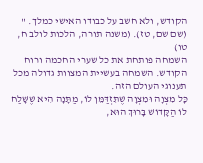הקודש, ולא חשב על כבודו האישי כמלך. " (שם שם, טז). (משנה תורה, הלכות לולב ח, טו)
השמחה פותחת את כל שערי החכמה ורוח הקודש. השמחה בעשיית המצוות גדולה מכל תענוגי העולם הזה.
כָּל מִצְוָה וּמִצְוָה שֶׁתִּזְדַּמֵּן לוֹ, מַתָּנָה הִיא שֶׁשָּׁלַח לוֹ הַקָּדוֹשׁ בָּרוּךְ הוּא,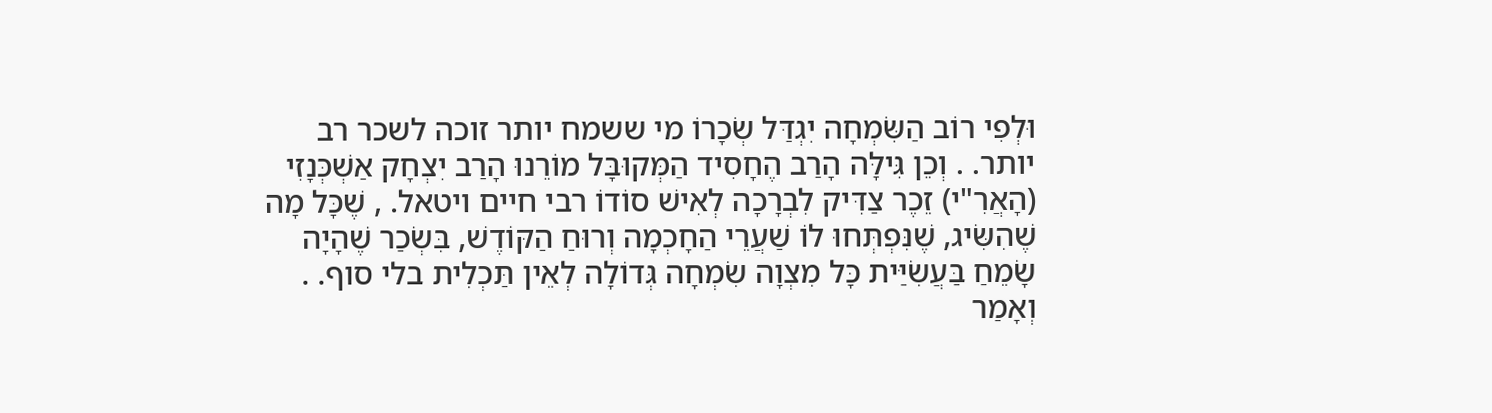וּלְפִי רוֹב הַשִּׂמְחָה יִגְדַּל שְׂכָרוֹ מי ששמח יותר זוכה לשכר רב יותר. . וְכֵן גִּילָּה הָרַב הֶחָסִיד הַמְּקוּבָּל מוֹרֵנוּ הָרַב יִצְחָק אַשְׁכְּנָזִי (הָאֲרִ"י) זֵכֶר צַדִּיק לִבְרָכָה לְאִישׁ סוֹדוֹ רבי חיים ויטאל. , שֶׁכָּל מָה שֶׁהִשִּׂיג, שֶׁנִּפְתְּחוּ לוֹ שַׁעֲרֵי הַחָכְמָה וְרוּחַ הַקּוֹדֶשׁ, בִּשְׂכַר שֶׁהָיָה שָׂמֵחַ בַּעֲשִׂיַּית כָּל מִצְוָה שִׂמְחָה גְּדוֹלָה לְאֵין תַּכְלִית בלי סוף. . וְאָמַר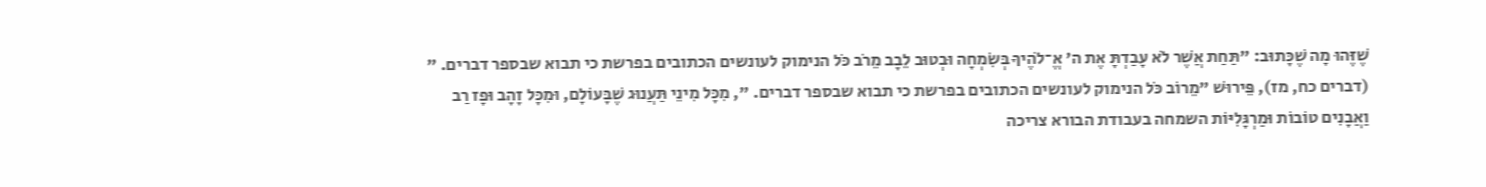שֶׁזֶּהוּ מָה שֶׁכָּתוּב: "תַּחַת אֲשֶׁר לֹא עָבַדְתָּ אֶת ה' אֱ־לֹהֶיךָ בְּשִׂמְחָה וּבְטוּב לֵבָב מֵרֹב כֹּל הנימוק לעונשים הכתובים בפרשת כי תבוא שבספר דברים. " (דברים כח, מז), פֵּירוּשׁ "מֵרוֹב כֹּל הנימוק לעונשים הכתובים בפרשת כי תבוא שבספר דברים. ", מִכָּל מִינֵי תַּעֲנוּג שֶׁבָּעוֹלָם, וּמִכָּל זָהָב וּפָז רַב וַאֲבָנִים טוֹבוֹת וּמַרְגָּלִיּוֹת השמחה בעבודת הבורא צריכה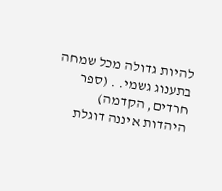להיות גדולה מכל שמחה בתענוג גשמי. . (ספר חרדים, הקדמה)
היהדות איננה דוגלת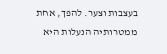בעצבות וצער. להפך, אחת ממטרותיה הנעלות היא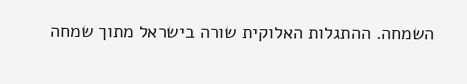השמחה. ההתגלות האלוקית שורה בישראל מתוך שמחה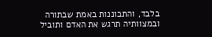בלבד, והתבוננות באמת שבתורה ובמצוותיה תרגש את האדם ותוביל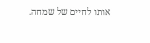אותו לחיים של שמחה.